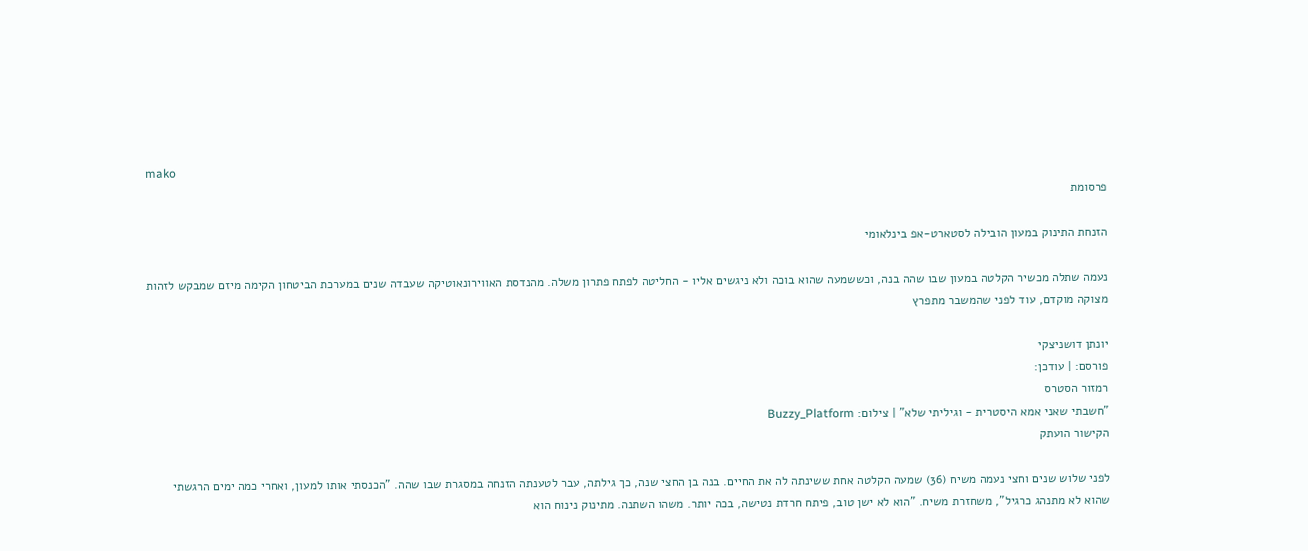mako
פרסומת

הזנחת התינוק במעון הובילה לסטארט-אפ בינלאומי

נעמה שתלה מכשיר הקלטה במעון שבו שהה בנה, וכששמעה שהוא בוכה ולא ניגשים אליו - החליטה לפתח פתרון משלה. מהנדסת האווירונאוטיקה שעבדה שנים במערכת הביטחון הקימה מיזם שמבקש לזהות מצוקה מוקדם, עוד לפני שהמשבר מתפרץ

יונתן דושניצקי
פורסם: | עודכן:
רמזור הסטרס
"חשבתי שאני אמא היסטרית - וגיליתי שלא" | צילום: Buzzy_Platform
הקישור הועתק

לפני שלוש שנים וחצי נעמה משיח (36) שמעה הקלטה אחת ששינתה לה את החיים. בנה בן החצי שנה, כך גילתה, עבר לטענתה הזנחה במסגרת שבו שהה. "הכנסתי אותו למעון, ואחרי כמה ימים הרגשתי שהוא לא מתנהג כרגיל", משחזרת משיח. "הוא לא ישן טוב, פיתח חרדת נטישה, בכה יותר. משהו השתנה. מתינוק נינוח הוא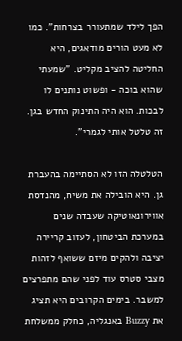הפך לילד שמתעורר בצרחות". כמו לא מעט הורים מודאגים, היא החליטה להציב מקליט. "שמעתי שהוא בוכה - ופשוט נותנים לו לבכות. הוא היה התינוק החדש בגן. זה טלטל אותי לגמרי".

הטלטלה הזו לא הסתיימה בהעברת גן. היא הובילה את משיח, מהנדסת אווירונאוטיקה שעבדה שנים במערכת הביטחון, לעזוב קריירה יציבה ולהקים מיזם ששואף לזהות מצבי סטרס עוד לפני שהם מתפרצים למשבר. בימים הקרובים היא תציג את Buzzy באנגליה, כחלק ממשלחת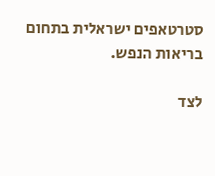סטרטאפים ישראלית בתחום בריאות הנפש.

לצד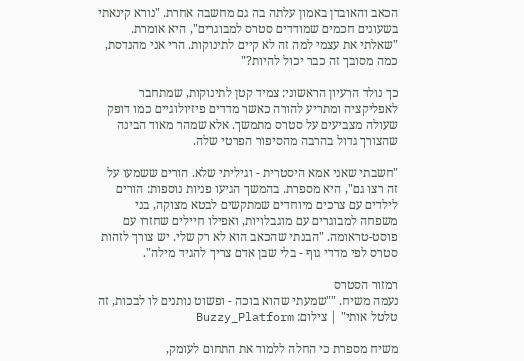הכאב והאובדן באמון עלתה בה גם מחשבה אחרת. "נורא קינאתי בשעונים חכמים שמודדים סטרס למבוגרים", היא אומרת. "שאלתי את עצמי למה זה לא קיים לתינוקות. הרי אני מהנדסת, כמה מסובך זה כבר יכול להיות?"

כך נולד הרעיון הראשוני: צמיד קטן לתינוקות, שמתחבר לאפליקציה ומתריע להורה כאשר מדדים פיזיולוגיים כמו דופק שעולה מצביעים על סטרס מתמשך. אלא שמהר מאוד הבינה שהצורך גדול בהרבה מהסיפור הפרטי שלה.

"חשבתי שאני אמא היסטרית - וגיליתי שלא. הורים ששמעו על זה רצו גם", היא מספרת. בהמשך הגיעו פניות נוספות: הורים לילדים עם צרכים מיוחדים שמתקשים לבטא מצוקה, בני משפחה למבוגרים עם מוגבלויות, ואפילו חיילים שחזרו עם פוסט-טראומה. "הבנתי שהכאב הוא לא רק שלי. יש צורך לזהות סטרס לפי מדדי גוף - בלי שבן אדם צריך להגיד מילה".

רמזור הסטרס
נעמה משיח. ""שמעתי שהוא בוכה - ופשוט נותנים לו לבכות, זה טלטל אותי" | צילום: Buzzy_Platform

משיח מספרת כי החלה ללמוד את התחום לעומק,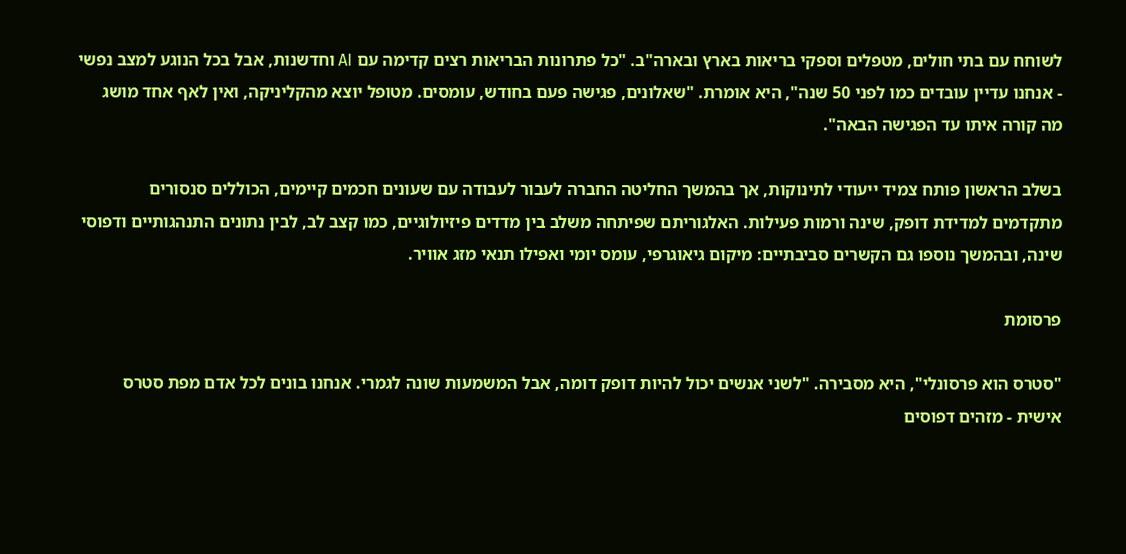לשוחח עם בתי חולים, מטפלים וספקי בריאות בארץ ובארה"ב. "כל פתרונות הבריאות רצים קדימה עם AI וחדשנות, אבל בכל הנוגע למצב נפשי - אנחנו עדיין עובדים כמו לפני 50 שנה", היא אומרת. "שאלונים, פגישה פעם בחודש, עומסים. מטופל יוצא מהקליניקה, ואין לאף אחד מושג מה קורה איתו עד הפגישה הבאה".

בשלב הראשון פותח צמיד ייעודי לתינוקות, אך בהמשך החליטה החברה לעבור לעבודה עם שעונים חכמים קיימים, הכוללים סנסורים מתקדמים למדידת דופק, שינה ורמות פעילות. האלגוריתם שפיתחה משלב בין מדדים פיזיולוגיים, כמו קצב לב, לבין נתונים התנהגותיים ודפוסי שינה, ובהמשך נוספו גם הקשרים סביבתיים: מיקום גיאוגרפי, עומס יומי ואפילו תנאי מזג אוויר.

פרסומת

"סטרס הוא פרסונלי", היא מסבירה. "לשני אנשים יכול להיות דופק דומה, אבל המשמעות שונה לגמרי. אנחנו בונים לכל אדם מפת סטרס אישית - מזהים דפוסים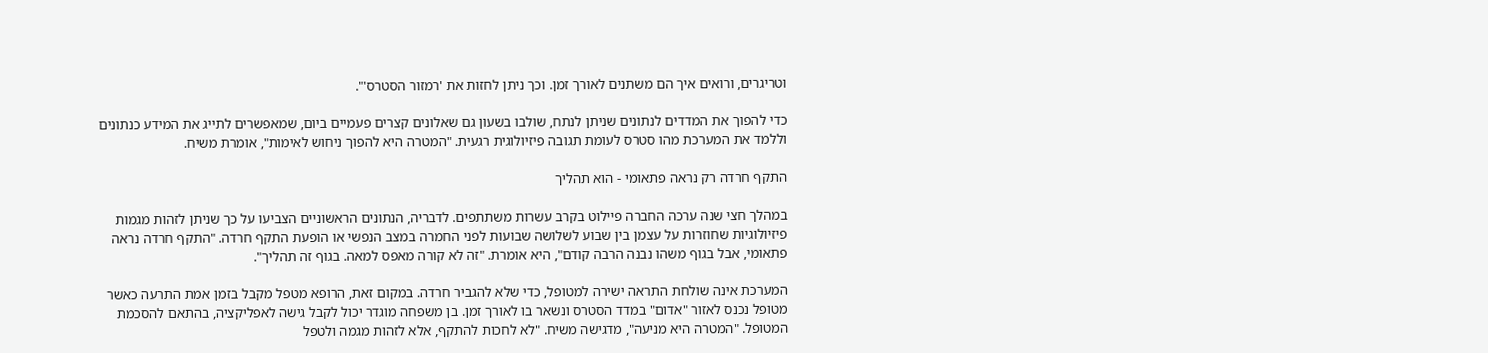וטריגרים, ורואים איך הם משתנים לאורך זמן. וכך ניתן לחזות את 'רמזור הסטרס'".

כדי להפוך את המדדים לנתונים שניתן לנתח, שולבו בשעון גם שאלונים קצרים פעמיים ביום, שמאפשרים לתייג את המידע כנתונים וללמד את המערכת מהו סטרס לעומת תגובה פיזיולוגית רגעית. "המטרה היא להפוך ניחוש לאימות", אומרת משיח.

התקף חרדה רק נראה פתאומי - הוא תהליך

במהלך חצי שנה ערכה החברה פיילוט בקרב עשרות משתתפים. לדבריה, הנתונים הראשוניים הצביעו על כך שניתן לזהות מגמות פיזיולוגיות שחוזרות על עצמן בין שבוע לשלושה שבועות לפני החמרה במצב הנפשי או הופעת התקף חרדה. "התקף חרדה נראה פתאומי, אבל בגוף משהו נבנה הרבה קודם", היא אומרת. "זה לא קורה מאפס למאה. בגוף זה תהליך".

המערכת אינה שולחת התראה ישירה למטופל, כדי שלא להגביר חרדה. במקום זאת, הרופא מטפל מקבל בזמן אמת התרעה כאשר מטופל נכנס לאזור "אדום" במדד הסטרס ונשאר בו לאורך זמן. בן משפחה מוגדר יכול לקבל גישה לאפליקציה, בהתאם להסכמת המטופל. "המטרה היא מניעה", מדגישה משיח. "לא לחכות להתקף, אלא לזהות מגמה ולטפל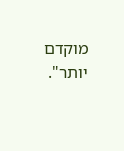מוקדם יותר".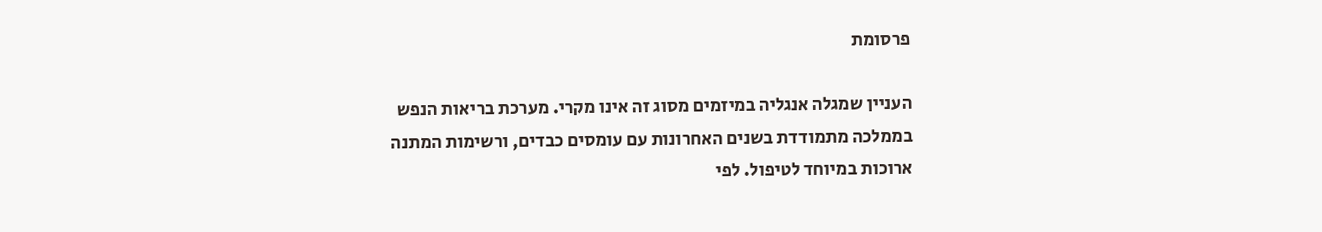פרסומת

העניין שמגלה אנגליה במיזמים מסוג זה אינו מקרי. מערכת בריאות הנפש בממלכה מתמודדת בשנים האחרונות עם עומסים כבדים, ורשימות המתנה ארוכות במיוחד לטיפול. לפי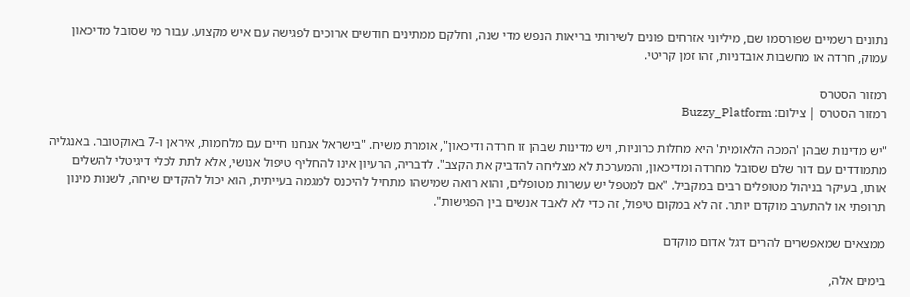נתונים רשמיים שפורסמו שם, מיליוני אזרחים פונים לשירותי בריאות הנפש מדי שנה, וחלקם ממתינים חודשים ארוכים לפגישה עם איש מקצוע. עבור מי שסובל מדיכאון עמוק, חרדה או מחשבות אובדניות, זהו זמן קריטי.

רמזור הסטרס
רמזור הסטרס | צילום: Buzzy_Platform

"יש מדינות שבהן 'המכה הלאומית' היא מחלות כרוניות, ויש מדינות שבהן זו חרדה ודיכאון", אומרת משיח. "בישראל אנחנו חיים עם מלחמות, איראן ו-7 באוקטובר. באנגליה מתמודדים עם דור שלם שסובל מחרדה ומדיכאון, והמערכת לא מצליחה להדביק את הקצב". לדבריה, הרעיון אינו להחליף טיפול אנושי, אלא לתת לכלי דיגיטלי להשלים אותו, בעיקר בניהול מטופלים רבים במקביל. "אם למטפל יש עשרות מטופלים, והוא רואה שמישהו מתחיל להיכנס למגמה בעייתית, הוא יכול להקדים שיחה, לשנות מינון תרופתי או להתערב מוקדם יותר. זה לא במקום טיפול, זה כדי לא לאבד אנשים בין הפגישות".

ממצאים שמאפשרים להרים דגל אדום מוקדם

בימים אלה,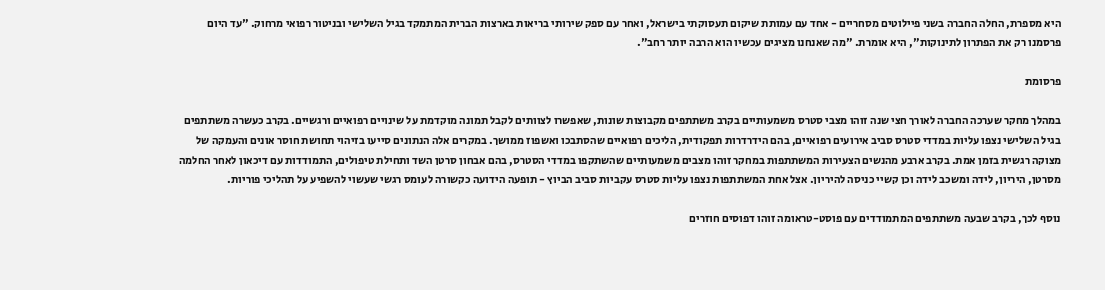היא מספרת, החלה החברה בשני פיילוטים מסחריים - אחד עם עמותת שיקום תעסוקתי בישראל, ואחר עם ספק שירותי בריאות בארצות הברית המתמקד בגיל השלישי ובניטור רפואי מרחוק. "עד היום פרסמנו רק את הפתרון לתינוקות", היא אומרת. "מה שאנחנו מציגים עכשיו הוא הרבה יותר רחב".

פרסומת

במהלך מחקר שערכה החברה לאורך חצי שנה זוהו מצבי סטרס משמעותיים בקרב משתתפים מקבוצות שונות, שאפשרו לצוותים לקבל תמונה מוקדמת על שינויים רפואיים ורגשיים. בקרב כעשרה משתתפים בגיל השלישי נצפו עליות במדדי סטרס סביב אירועים רפואיים, בהם הידרדרות תפקודית, הליכים רפואיים שהסתבכו ואשפוז ממושך. במקרים אלה הנתונים סייעו בזיהוי תחושת חוסר אונים והעמקה של מצוקה רגשית בזמן אמת. בקרב ארבע מהנשים הצעירות המשתתפות במחקר זוהו מצבים משמעותיים שהשתקפו במדדי הסטרס, בהם אבחון סרטן השד ותחילת טיפולים, התמודדות עם דיכאון לאחר החלמה מסרטן, היריון, לידה ומשכב לידה וכן קשיי כניסה להיריון. אצל אחת המשתתפות נצפו עליות סטרס עקביות סביב הביוץ - תופעה הידועה כקשורה לעומס רגשי שעשוי להשפיע על תהליכי פוריות.

נוסף לכך, בקרב שבעה משתתפים המתמודדים עם פוסט-טראומה זוהו דפוסים חוזרים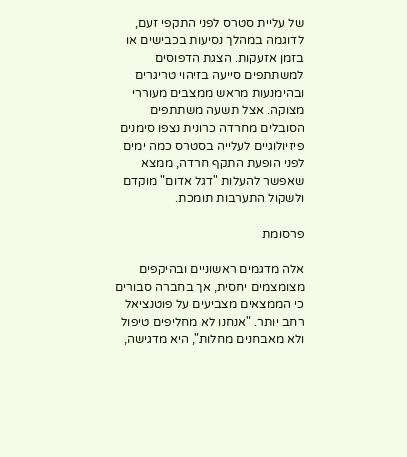של עליית סטרס לפני התקפי זעם, לדוגמה במהלך נסיעות בכבישים או בזמן אזעקות. הצגת הדפוסים למשתתפים סייעה בזיהוי טריגרים ובהימנעות מראש ממצבים מעוררי מצוקה. אצל תשעה משתתפים הסובלים מחרדה כרונית נצפו סימנים פיזיולוגיים לעלייה בסטרס כמה ימים לפני הופעת התקף חרדה, ממצא שאפשר להעלות "דגל אדום" מוקדם ולשקול התערבות תומכת.

פרסומת

אלה מדגמים ראשוניים ובהיקפים מצומצמים יחסית, אך בחברה סבורים כי הממצאים מצביעים על פוטנציאל רחב יותר. "אנחנו לא מחליפים טיפול ולא מאבחנים מחלות", היא מדגישה,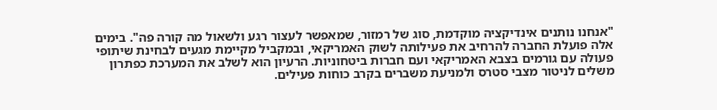"אנחנו נותנים אינדיקציה מוקדמת, סוג של רמזור, שמאפשר לעצור רגע ולשאול מה קורה פה". בימים אלה פועלת החברה להרחיב את פעילותה לשוק האמריקאי, ובמקביל מקיימת מגעים לבחינת שיתופי פעולה עם גורמים בצבא האמריקאי ועם חברות ביטחוניות. הרעיון הוא לשלב את המערכת כפתרון משלים לניטור מצבי סטרס ולמניעת משברים בקרב כוחות פעילים.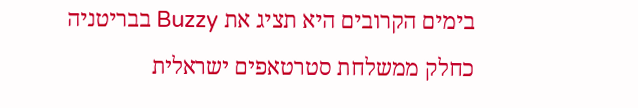בימים הקרובים היא תציג את Buzzy בבריטניה כחלק ממשלחת סטרטאפים ישראלית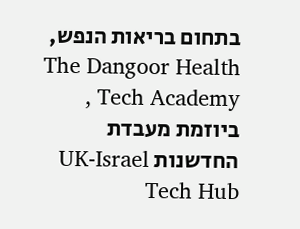בתחום בריאות הנפש, The Dangoor Health Tech Academy , ביוזמת מעבדת החדשנות UK-Israel Tech Hub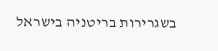בשגרירות בריטניה בישראל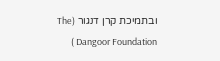ובתמיכת קרן דנגור (The Dangoor Foundation )